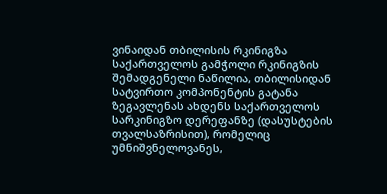ვინაიდან თბილისის რკინიგზა საქართველოს გამჭოლი რკინიგზის შემადგენელი ნაწილია, თბილისიდან სატვირთო კომპონენტის გატანა ზეგავლენას ახდენს საქართველოს სარკინიგზო დერეფანზე (დასუსტების თვალსაზრისით), რომელიც უმნიშვნელოვანეს,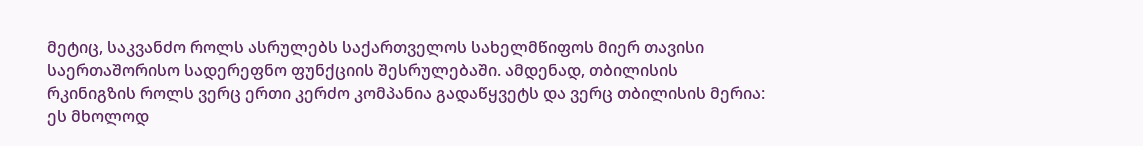მეტიც, საკვანძო როლს ასრულებს საქართველოს სახელმწიფოს მიერ თავისი საერთაშორისო სადერეფნო ფუნქციის შესრულებაში. ამდენად, თბილისის რკინიგზის როლს ვერც ერთი კერძო კომპანია გადაწყვეტს და ვერც თბილისის მერია: ეს მხოლოდ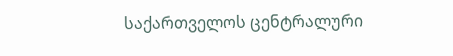საქართველოს ცენტრალური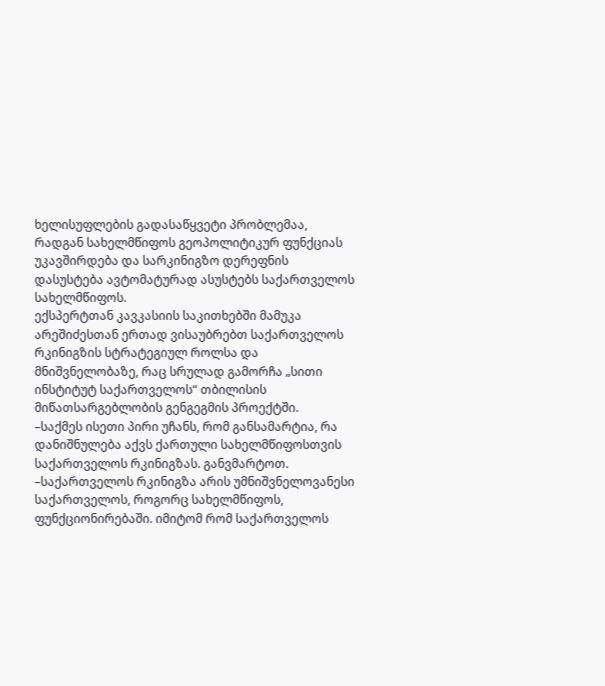ხელისუფლების გადასაწყვეტი პრობლემაა, რადგან სახელმწიფოს გეოპოლიტიკურ ფუნქციას უკავშირდება და სარკინიგზო დერეფნის დასუსტება ავტომატურად ასუსტებს საქართველოს სახელმწიფოს.
ექსპერტთან კავკასიის საკითხებში მამუკა არეშიძესთან ერთად ვისაუბრებთ საქართველოს რკინიგზის სტრატეგიულ როლსა და მნიშვნელობაზე, რაც სრულად გამორჩა „სითი ინსტიტუტ საქართველოს“ თბილისის მიწათსარგებლობის გენგეგმის პროექტში.
–საქმეს ისეთი პირი უჩანს, რომ განსამარტია, რა დანიშნულება აქვს ქართული სახელმწიფოსთვის საქართველოს რკინიგზას. განვმარტოთ.
–საქართველოს რკინიგზა არის უმნიშვნელოვანესი საქართველოს, როგორც სახელმწიფოს, ფუნქციონირებაში. იმიტომ რომ საქართველოს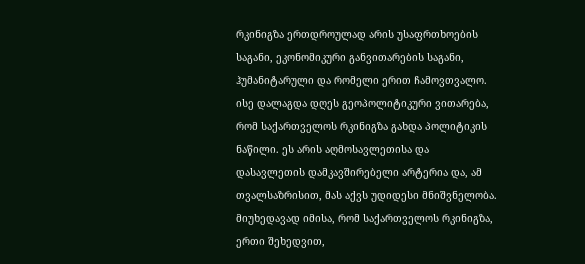რკინიგზა ერთდროულად არის უსაფრთხოების საგანი, ეკონომიკური განვითარების საგანი, ჰუმანიტარული და რომელი ერით ჩამოვთვალო. ისე დალაგდა დღეს გეოპოლიტიკური ვითარება, რომ საქართველოს რკინიგზა გახდა პოლიტიკის ნაწილი. ეს არის აღმოსავლეთისა და დასავლეთის დამკავშირებელი არტერია და, ამ თვალსაზრისით, მას აქვს უდიდესი მნიშვნელობა. მიუხედავად იმისა, რომ საქართველოს რკინიგზა, ერთი შეხედვით,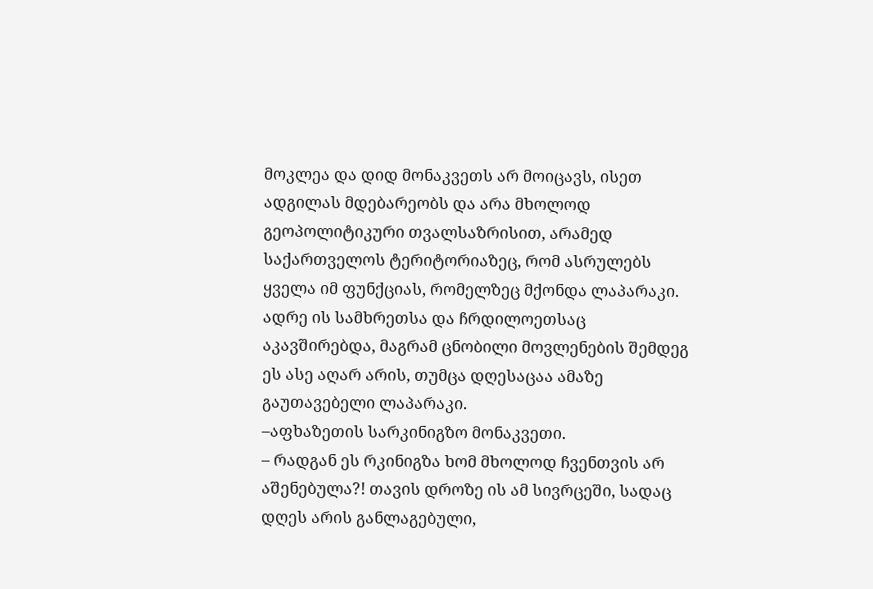მოკლეა და დიდ მონაკვეთს არ მოიცავს, ისეთ ადგილას მდებარეობს და არა მხოლოდ გეოპოლიტიკური თვალსაზრისით, არამედ საქართველოს ტერიტორიაზეც, რომ ასრულებს ყველა იმ ფუნქციას, რომელზეც მქონდა ლაპარაკი. ადრე ის სამხრეთსა და ჩრდილოეთსაც აკავშირებდა, მაგრამ ცნობილი მოვლენების შემდეგ ეს ასე აღარ არის, თუმცა დღესაცაა ამაზე გაუთავებელი ლაპარაკი.
–აფხაზეთის სარკინიგზო მონაკვეთი.
– რადგან ეს რკინიგზა ხომ მხოლოდ ჩვენთვის არ აშენებულა?! თავის დროზე ის ამ სივრცეში, სადაც დღეს არის განლაგებული,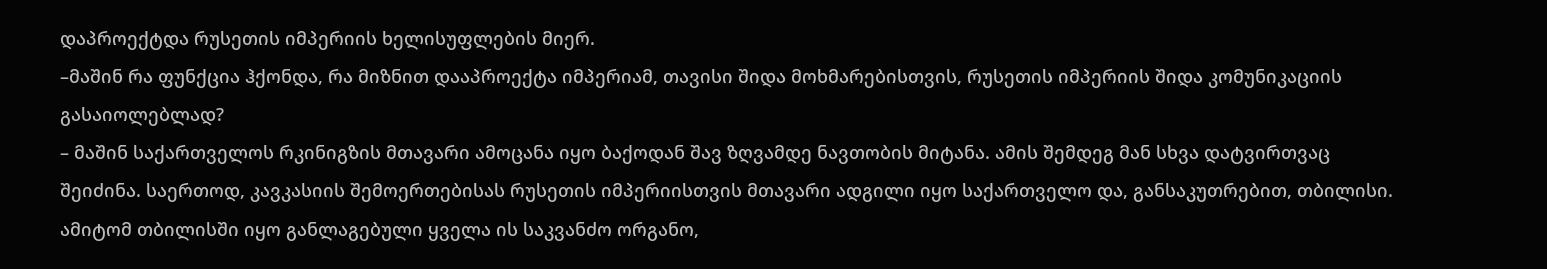დაპროექტდა რუსეთის იმპერიის ხელისუფლების მიერ.
–მაშინ რა ფუნქცია ჰქონდა, რა მიზნით დააპროექტა იმპერიამ, თავისი შიდა მოხმარებისთვის, რუსეთის იმპერიის შიდა კომუნიკაციის გასაიოლებლად?
– მაშინ საქართველოს რკინიგზის მთავარი ამოცანა იყო ბაქოდან შავ ზღვამდე ნავთობის მიტანა. ამის შემდეგ მან სხვა დატვირთვაც შეიძინა. საერთოდ, კავკასიის შემოერთებისას რუსეთის იმპერიისთვის მთავარი ადგილი იყო საქართველო და, განსაკუთრებით, თბილისი. ამიტომ თბილისში იყო განლაგებული ყველა ის საკვანძო ორგანო,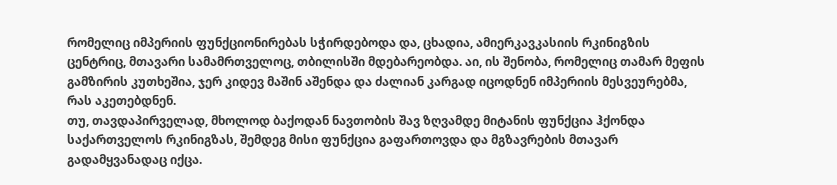რომელიც იმპერიის ფუნქციონირებას სჭირდებოდა და, ცხადია, ამიერკავკასიის რკინიგზის ცენტრიც, მთავარი სამამრთველოც, თბილისში მდებარეობდა. აი, ის შენობა, რომელიც თამარ მეფის გამზირის კუთხეშია, ჯერ კიდევ მაშინ აშენდა და ძალიან კარგად იცოდნენ იმპერიის მესვეურებმა, რას აკეთებდნენ.
თუ, თავდაპირველად, მხოლოდ ბაქოდან ნავთობის შავ ზღვამდე მიტანის ფუნქცია ჰქონდა საქართველოს რკინიგზას, შემდეგ მისი ფუნქცია გაფართოვდა და მგზავრების მთავარ გადამყვანადაც იქცა.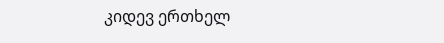კიდევ ერთხელ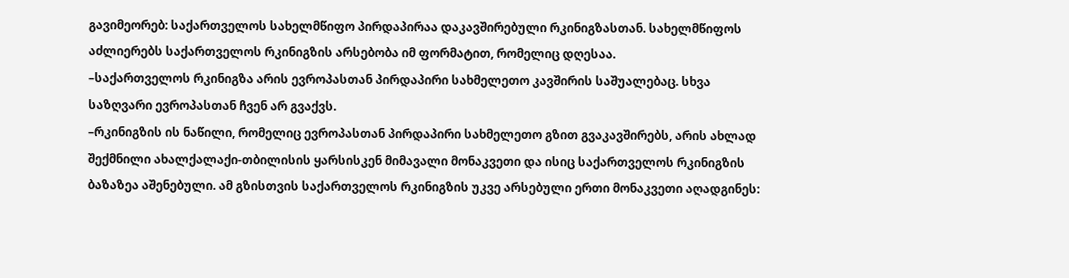გავიმეორებ: საქართველოს სახელმწიფო პირდაპირაა დაკავშირებული რკინიგზასთან. სახელმწიფოს აძლიერებს საქართველოს რკინიგზის არსებობა იმ ფორმატით, რომელიც დღესაა.
–საქართველოს რკინიგზა არის ევროპასთან პირდაპირი სახმელეთო კავშირის საშუალებაც. სხვა საზღვარი ევროპასთან ჩვენ არ გვაქვს.
–რკინიგზის ის ნაწილი, რომელიც ევროპასთან პირდაპირი სახმელეთო გზით გვაკავშირებს, არის ახლად შექმნილი ახალქალაქი-თბილისის ყარსისკენ მიმავალი მონაკვეთი და ისიც საქართველოს რკინიგზის ბაზაზეა აშენებული. ამ გზისთვის საქართველოს რკინიგზის უკვე არსებული ერთი მონაკვეთი აღადგინეს: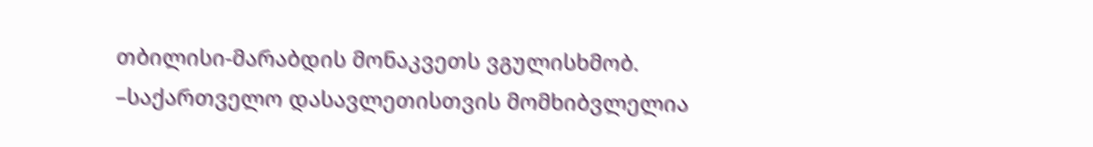თბილისი-მარაბდის მონაკვეთს ვგულისხმობ.
–საქართველო დასავლეთისთვის მომხიბვლელია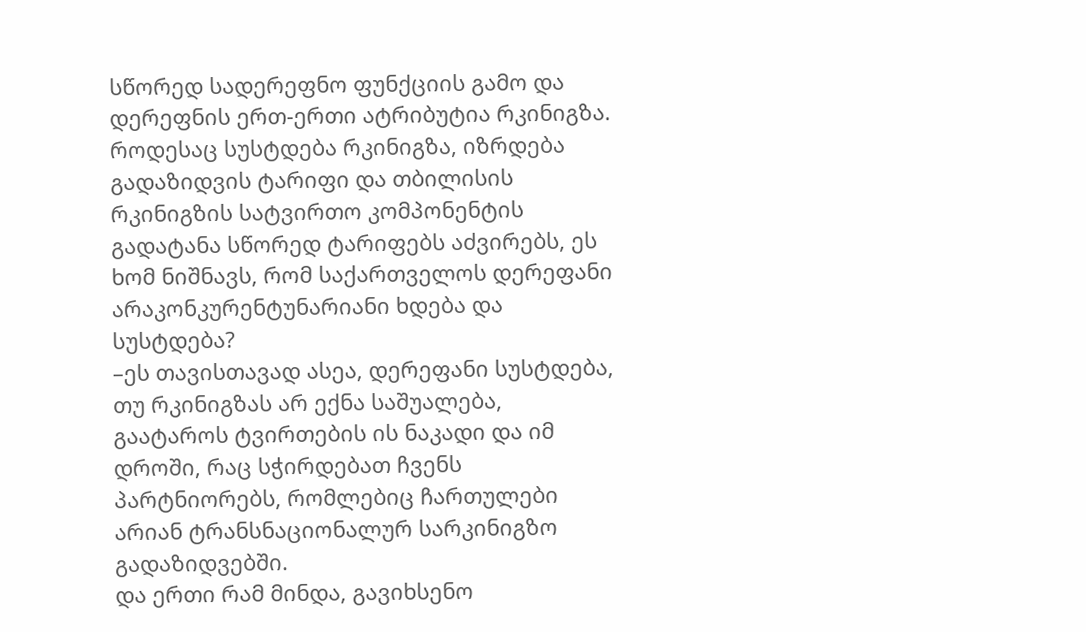სწორედ სადერეფნო ფუნქციის გამო და დერეფნის ერთ-ერთი ატრიბუტია რკინიგზა. როდესაც სუსტდება რკინიგზა, იზრდება გადაზიდვის ტარიფი და თბილისის რკინიგზის სატვირთო კომპონენტის გადატანა სწორედ ტარიფებს აძვირებს, ეს ხომ ნიშნავს, რომ საქართველოს დერეფანი არაკონკურენტუნარიანი ხდება და სუსტდება?
–ეს თავისთავად ასეა, დერეფანი სუსტდება, თუ რკინიგზას არ ექნა საშუალება, გაატაროს ტვირთების ის ნაკადი და იმ დროში, რაც სჭირდებათ ჩვენს პარტნიორებს, რომლებიც ჩართულები არიან ტრანსნაციონალურ სარკინიგზო გადაზიდვებში.
და ერთი რამ მინდა, გავიხსენო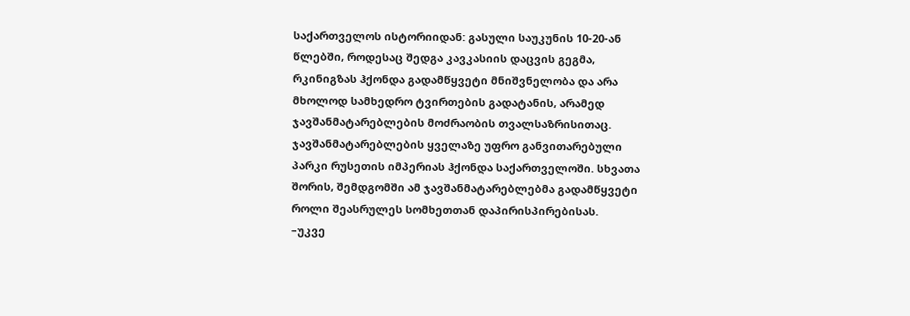საქართველოს ისტორიიდან: გასული საუკუნის 10-20-ან წლებში, როდესაც შედგა კავკასიის დაცვის გეგმა, რკინიგზას ჰქონდა გადამწყვეტი მნიშვნელობა და არა მხოლოდ სამხედრო ტვირთების გადატანის, არამედ ჯავშანმატარებლების მოძრაობის თვალსაზრისითაც. ჯავშანმატარებლების ყველაზე უფრო განვითარებული პარკი რუსეთის იმპერიას ჰქონდა საქართველოში. სხვათა შორის, შემდგომში ამ ჯავშანმატარებლებმა გადამწყვეტი როლი შეასრულეს სომხეთთან დაპირისპირებისას.
–უკვე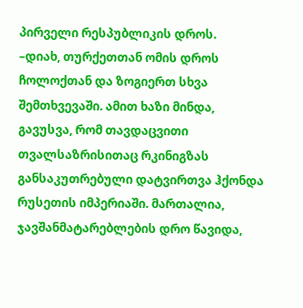პირველი რესპუბლიკის დროს.
–დიახ, თურქეთთან ომის დროს ჩოლოქთან და ზოგიერთ სხვა შემთხვევაში. ამით ხაზი მინდა, გავუსვა, რომ თავდაცვითი თვალსაზრისითაც რკინიგზას განსაკუთრებული დატვირთვა ჰქონდა რუსეთის იმპერიაში. მართალია, ჯავშანმატარებლების დრო წავიდა,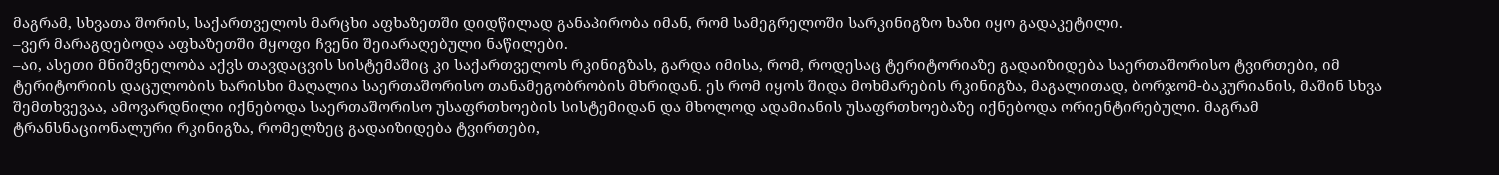მაგრამ, სხვათა შორის, საქართველოს მარცხი აფხაზეთში დიდწილად განაპირობა იმან, რომ სამეგრელოში სარკინიგზო ხაზი იყო გადაკეტილი.
–ვერ მარაგდებოდა აფხაზეთში მყოფი ჩვენი შეიარაღებული ნაწილები.
–აი, ასეთი მნიშვნელობა აქვს თავდაცვის სისტემაშიც კი საქართველოს რკინიგზას, გარდა იმისა, რომ, როდესაც ტერიტორიაზე გადაიზიდება საერთაშორისო ტვირთები, იმ ტერიტორიის დაცულობის ხარისხი მაღალია საერთაშორისო თანამეგობრობის მხრიდან. ეს რომ იყოს შიდა მოხმარების რკინიგზა, მაგალითად, ბორჯომ-ბაკურიანის, მაშინ სხვა შემთხვევაა, ამოვარდნილი იქნებოდა საერთაშორისო უსაფრთხოების სისტემიდან და მხოლოდ ადამიანის უსაფრთხოებაზე იქნებოდა ორიენტირებული. მაგრამ ტრანსნაციონალური რკინიგზა, რომელზეც გადაიზიდება ტვირთები,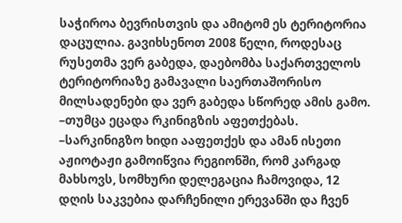საჭიროა ბევრისთვის და ამიტომ ეს ტერიტორია დაცულია. გავიხსენოთ 2008 წელი, როდესაც რუსეთმა ვერ გაბედა, დაებომბა საქართველოს ტერიტორიაზე გამავალი საერთაშორისო მილსადენები და ვერ გაბედა სწორედ ამის გამო.
–თუმცა ეცადა რკინიგზის აფეთქებას.
–სარკინიგზო ხიდი ააფეთქეს და ამან ისეთი აჟიოტაჟი გამოიწვია რეგიონში, რომ კარგად მახსოვს, სომხური დელეგაცია ჩამოვიდა, 12 დღის საკვებია დარჩენილი ერევანში და ჩვენ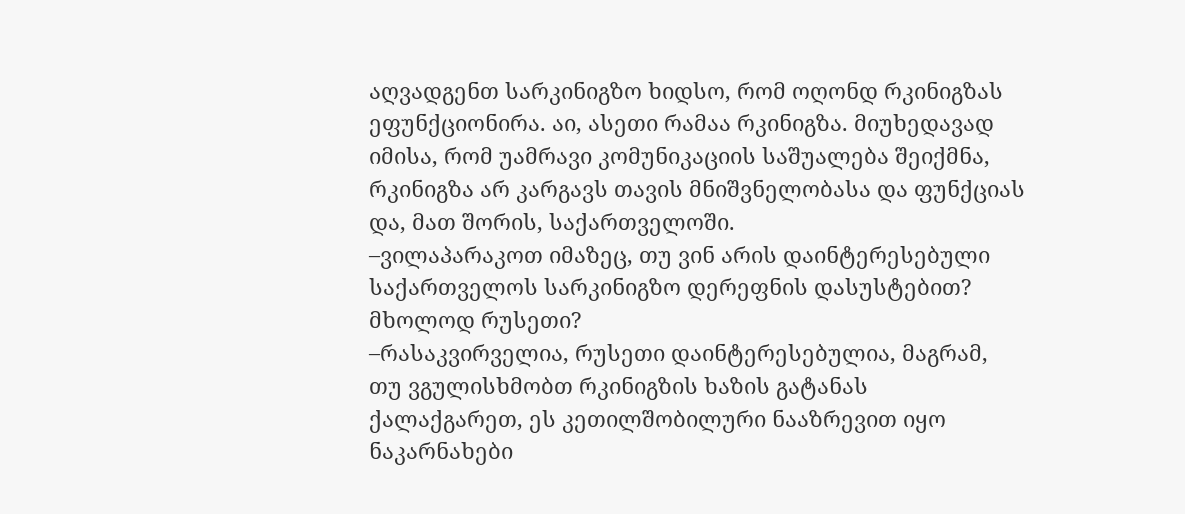აღვადგენთ სარკინიგზო ხიდსო, რომ ოღონდ რკინიგზას ეფუნქციონირა. აი, ასეთი რამაა რკინიგზა. მიუხედავად იმისა, რომ უამრავი კომუნიკაციის საშუალება შეიქმნა, რკინიგზა არ კარგავს თავის მნიშვნელობასა და ფუნქციას და, მათ შორის, საქართველოში.
–ვილაპარაკოთ იმაზეც, თუ ვინ არის დაინტერესებული საქართველოს სარკინიგზო დერეფნის დასუსტებით? მხოლოდ რუსეთი?
–რასაკვირველია, რუსეთი დაინტერესებულია, მაგრამ, თუ ვგულისხმობთ რკინიგზის ხაზის გატანას ქალაქგარეთ, ეს კეთილშობილური ნააზრევით იყო ნაკარნახები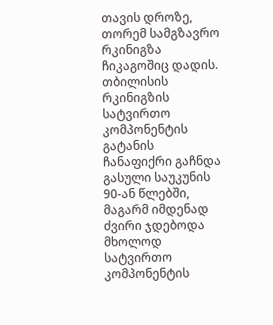თავის დროზე, თორემ სამგზავრო რკინიგზა ჩიკაგოშიც დადის. თბილისის რკინიგზის სატვირთო კომპონენტის გატანის ჩანაფიქრი გაჩნდა გასული საუკუნის 90-ან წლებში, მაგარმ იმდენად ძვირი ჯდებოდა მხოლოდ სატვირთო კომპონენტის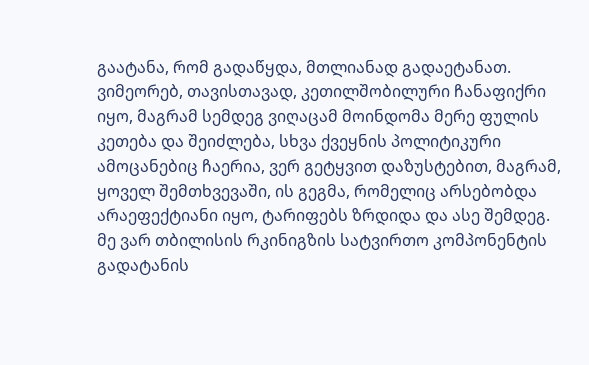გაატანა, რომ გადაწყდა, მთლიანად გადაეტანათ. ვიმეორებ, თავისთავად, კეთილშობილური ჩანაფიქრი იყო, მაგრამ სემდეგ ვიღაცამ მოინდომა მერე ფულის კეთება და შეიძლება, სხვა ქვეყნის პოლიტიკური ამოცანებიც ჩაერია, ვერ გეტყვით დაზუსტებით, მაგრამ, ყოველ შემთხვევაში, ის გეგმა, რომელიც არსებობდა არაეფექტიანი იყო, ტარიფებს ზრდიდა და ასე შემდეგ. მე ვარ თბილისის რკინიგზის სატვირთო კომპონენტის გადატანის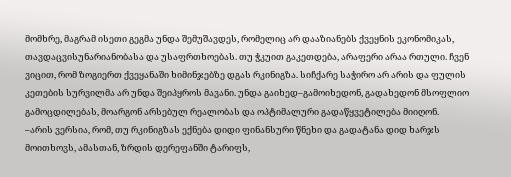მომხრე, მაგრამ ისეთი გეგმა უნდა შემუშავდეს, რომელიც არ დააზიანებს ქვეყნის ეკონომიკას, თავდაცვისუნარიანობასა და უსაფრთხოებას. თუ ჭკუით გაკეთდება, არაფერი არაა რთული. ჩვენ ვიცით, რომ ზოგიერთ ქვეყანაში ხიმინჯებზე დგას რკინიგზა. სიჩქარე საჭირო არ არის და ფულის კეთების სურვილმა არ უნდა შეიპყროს მავანი. უნდა გაიხედ–გამოიხედონ, გადახედონ მსოფლიო გამოცდილებას, მოარგონ არსებულ რეალობას და ოპტიმალური გადაწყვეტილება მიიღონ.
–არის ვერსია, რომ, თუ რკინიგზას ექნება დიდი ფინანსური წნეხი და გადატანა დიდ ხარჯს მოითხოვს, ამასთან, ზრდის დერეფანში ტარიფს,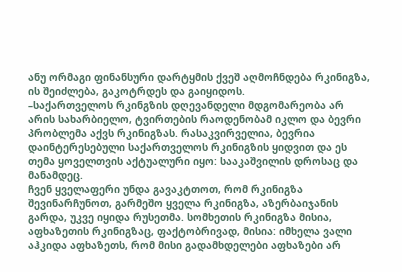ანუ ორმაგი ფინანსური დარტყმის ქვეშ აღმოჩნდება რკინიგზა, ის შეიძლება, გაკოტრდეს და გაიყიდოს.
–საქართველოს რკინგზის დღევანდელი მდგომარეობა არ არის სახარბიელო, ტვირთების რაოდენობამ იკლო და ბევრი პრობლემა აქვს რკინიგზას. რასაკვირველია, ბევრია დაინტერესებული საქართველოს რკინიგზის ყიდვით და ეს თემა ყოველთვის აქტუალური იყო: სააკაშვილის დროსაც და მანამდეც.
ჩვენ ყველაფერი უნდა გავაკტთოთ, რომ რკინიგზა შევინარჩუნოთ, გარმეშო ყველა რკინიგზა, აზერბაიჯანის გარდა, უკვე იყიდა რუსეთმა. სომხეთის რკინიგზა მისია, აფხაზეთის რკინიგზაც, ფაქტობრივად, მისია: იმხელა ვალი აჰკიდა აფხაზეთს, რომ მისი გადამხდელები აფხაზები არ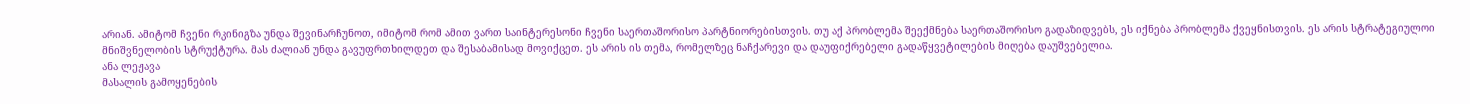არიან. ამიტომ ჩვენი რკინიგზა უნდა შევინარჩუნოთ, იმიტომ რომ ამით ვართ საინტერესონი ჩვენი საერთაშორისო პარტნიორებისთვის. თუ აქ პრობლემა შეექმნება საერთაშორისო გადაზიდვებს, ეს იქნება პრობლემა ქვეყნისთვის. ეს არის სტრატეგიულოი მნიშვნელობის სტრუქტურა. მას ძალიან უნდა გავუფრთხილდეთ და შესაბამისად მოვიქცეთ. ეს არის ის თემა, რომელზეც ნაჩქარევი და დაუფიქრებელი გადაწყვეტილების მიღება დაუშვებელია.
ანა ლეჟავა
მასალის გამოყენების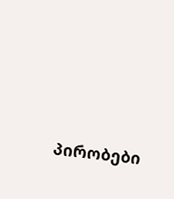პირობები